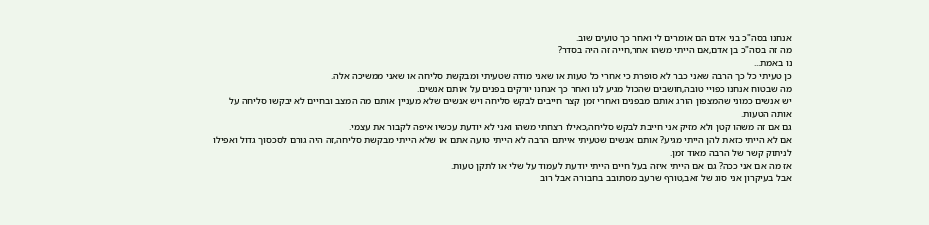אנחנו בסה"כ בני אדם הם אומרים לי ואחר כך טועים שוב.
מה זה בסה"כ בן אדם,אם הייתי משהו אחר,חייה זה היה בסדר?
נו באמת...
כן טעיתי כל כך הרבה שאני כבר לא סופרת כי אחרי כל טעות או שאני מודה שטעיתי ומבקשת סליחה או שאני ממשיכה אלה.
מה שבטוח אנחנו כפויי טובה,חושבים שהכול מגיע לנו ואחר כך אנחנו יורקים בפנים על אותם אנשים.
יש אנשים כמוני שהמצפון הורג אותם מבפנים ואחרי זמן קצר חייבים לבקש סליחה ויש אנשים שלא מעניין אותם מה המצב ובחיים לא יבקשו סליחה על אותה הטעות.
גם אם זה משהו קטן ולא מזיק אני חייבת לבקש סליחה,כאילו רצחתי משהו ואני לא יודעת עכשיו איפה לקבור את עצמי.
אם לא הייתי כזאת להן הייתי מגיע? אותם אנשים שטעיתי אייתם הרבה לא הייתי טועה אתם או שלא הייתי מבקשת סליחה,זה היה גורם לסכסוך גדול ואפילו לניתוק קשר של הרבה מאוד זמן.
אז מה אם אני ככה? גם אם הייתי איזה בעל חיים הייתי יודעת לעמוד על שלי או לתקן טעות.
אבל בעיקרון אני סוג של זאב,טורף שרעב מסתובב בחבורה אבל רוב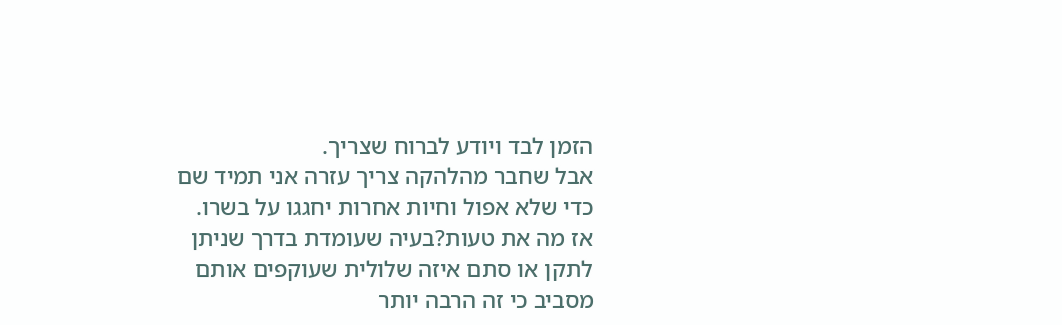הזמן לבד ויודע לברוח שצריך.
אבל שחבר מהלהקה צריך עזרה אני תמיד שם כדי שלא אפול וחיות אחרות יחגגו על בשרו.
אז מה את טעות?בעיה שעומדת בדרך שניתן לתקן או סתם איזה שלולית שעוקפים אותם מסביב כי זה הרבה יותר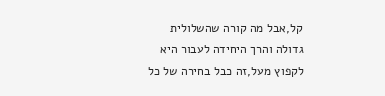קל,אבל מה קורה שהשלולית גדולה והרך היחידה לעבור היא לקפוץ מעל,זה כבל בחירה של כל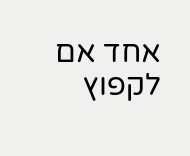אחד אם לקפוץ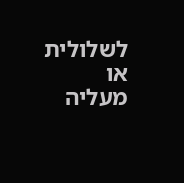לשלולית או מעליה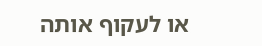או לעקוף אותה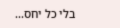בלי כל יחס...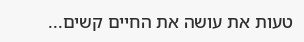טעות את עושה את החיים קשים...